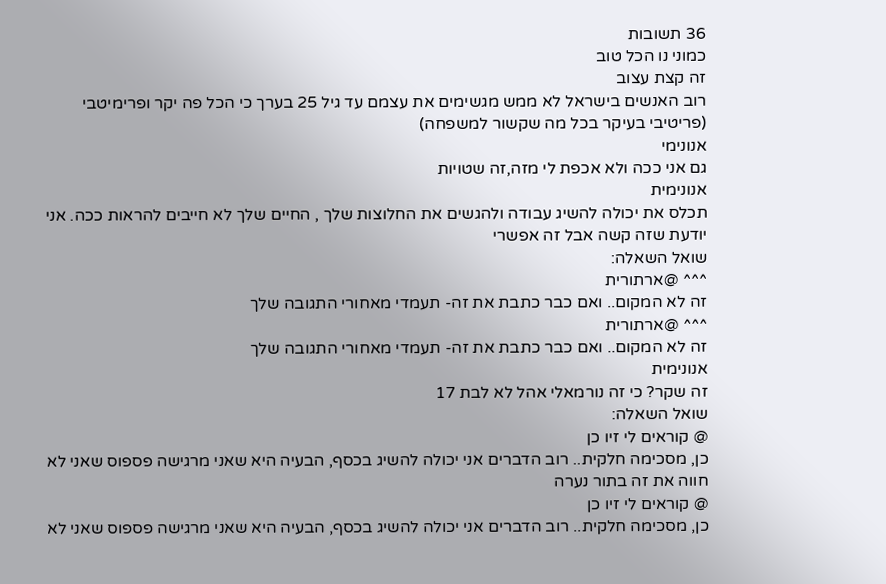36 תשובות
כמוני נו הכל טוב
זה קצת עצוב
רוב האנשים בישראל לא ממש מגשימים את עצמם עד גיל 25 בערך כי הכל פה יקר ופרימיטבי (פריטיבי בעיקר בכל מה שקשור למשפחה)
אנונימי
גם אני ככה ולא אכפת לי מזה,זה שטויות
אנונימית
תכלס את יכולה להשיג עבודה ולהגשים את החלוצות שלך , החיים שלך לא חייבים להראות ככה. אני יודעת שזה קשה אבל זה אפשרי
שואל השאלה:
^^^ @ארתורית
זה לא המקום.. ואם כבר כתבת את זה- תעמדי מאחורי התגובה שלך
^^^ @ארתורית
זה לא המקום.. ואם כבר כתבת את זה- תעמדי מאחורי התגובה שלך
אנונימית
זה שקר? כי זה נורמאלי אהל לא לבת 17
שואל השאלה:
@ קוראים לי זיו כן
כן, מסכימה חלקית.. רוב הדברים אני יכולה להשיג בכסף, הבעיה היא שאני מרגישה פספוס שאני לא חווה את זה בתור נערה
@ קוראים לי זיו כן
כן, מסכימה חלקית.. רוב הדברים אני יכולה להשיג בכסף, הבעיה היא שאני מרגישה פספוס שאני לא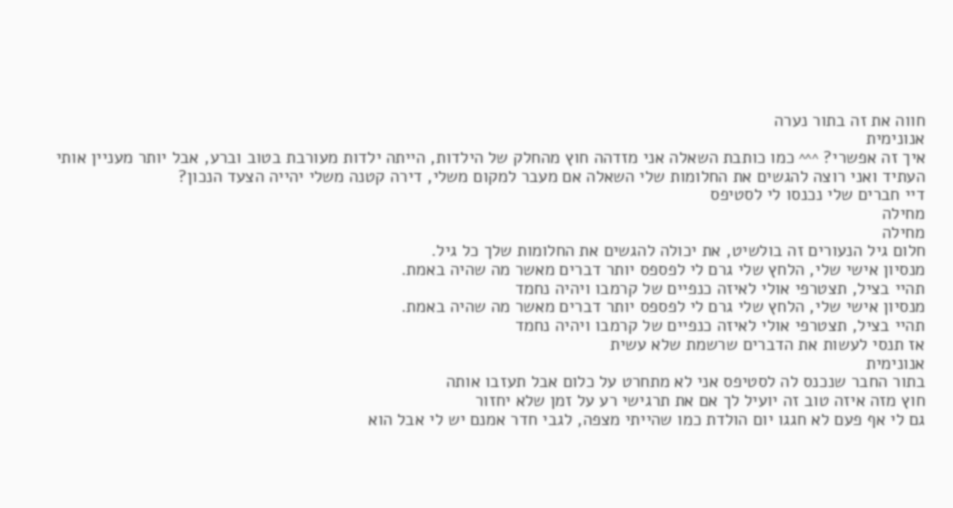חווה את זה בתור נערה
אנונימית
איך זה אפשרי? ^^^ כמו כותבת השאלה אני מזדהה חוץ מהחלק של הילדות, הייתה ילדות מעורבת בטוב וברע, אבל יותר מעניין אותי העתיד ואני רוצה להגשים את החלומות שלי השאלה אם מעבר למקום משלי, דירה קטנה משלי יהייה הצעד הנכון?
דיי חברים שלי נכנסו לי לסטיפס
מחילה
מחילה
חלום גיל הנעורים זה בולשיט, את יכולה להגשים את החלומות שלך כל גיל.
מנסיון אישי שלי, הלחץ שלי גרם לי לפספס יותר דברים מאשר מה שהיה באמת.
תהיי בציל, תצטרפי אולי לאיזה כנפיים של קרמבו ויהיה נחמד
מנסיון אישי שלי, הלחץ שלי גרם לי לפספס יותר דברים מאשר מה שהיה באמת.
תהיי בציל, תצטרפי אולי לאיזה כנפיים של קרמבו ויהיה נחמד
אז תנסי לעשות את הדברים שרשמת שלא עשית
אנונימית
בתור החבר שנכנס לה לסטיפס אני לא מתחרט על כלום אבל תעזבו אותה
חוץ מזה איזה טוב זה יועיל לך אם את תרגישי רע על זמן שלא יחזור
גם לי אף פעם לא חגגו יום הולדת כמו שהייתי מצפה, לגבי חדר אמנם יש לי אבל הוא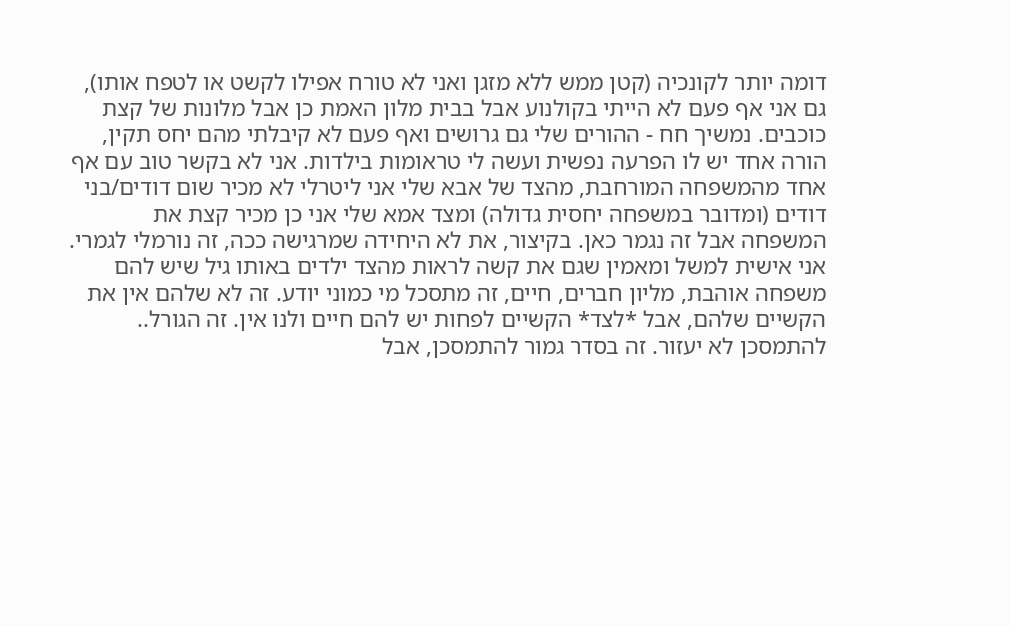דומה יותר לקונכיה (קטן ממש ללא מזגן ואני לא טורח אפילו לקשט או לטפח אותו), גם אני אף פעם לא הייתי בקולנוע אבל בבית מלון האמת כן אבל מלונות של קצת כוכבים. נמשיך חח - ההורים שלי גם גרושים ואף פעם לא קיבלתי מהם יחס תקין, הורה אחד יש לו הפרעה נפשית ועשה לי טראומות בילדות. אני לא בקשר טוב עם אף אחד מהמשפחה המורחבת, מהצד של אבא שלי אני ליטרלי לא מכיר שום דודים/בני דודים (ומדובר במשפחה יחסית גדולה) ומצד אמא שלי אני כן מכיר קצת את המשפחה אבל זה נגמר כאן. בקיצור, את לא היחידה שמרגישה ככה, זה נורמלי לגמרי. אני אישית למשל ומאמין שגם את קשה לראות מהצד ילדים באותו גיל שיש להם משפחה אוהבת, מליון חברים, חיים, זה מתסכל מי כמוני יודע. זה לא שלהם אין את הקשיים שלהם, אבל *לצד* הקשיים לפחות יש להם חיים ולנו אין. זה הגורל.. להתמסכן לא יעזור. זה בסדר גמור להתמסכן, אבל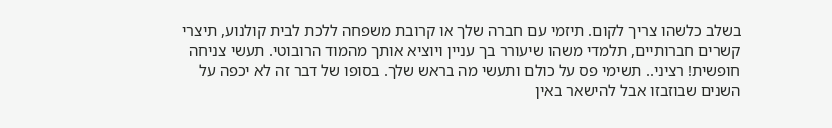בשלב כלשהו צריך לקום. תיזמי עם חברה שלך או קרובת משפחה ללכת לבית קולנוע, תיצרי קשרים חברותיים, תלמדי משהו שיעורר בך עניין ויוציא אותך מהמוד הרובוטי. תעשי צניחה חופשית! רציני.. תשימי פס על כולם ותעשי מה בראש שלך. בסופו של דבר זה לא יכפה על השנים שבוזבזו אבל להישאר באין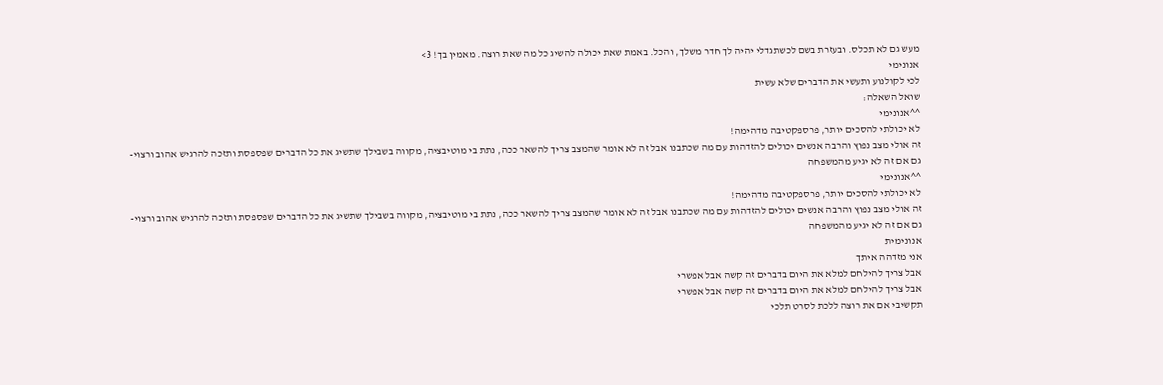מעש גם לא תכלס. ובעזרת בשם לכשתגדלי יהיה לך חדר משלך, והכל. באמת שאת יכולה להשיג כל מה שאת רוצה. מאמין בך! 3>
אנונימי
לכי לקולנוע ותעשי את הדברים שלא עשית
שואל השאלה:
^^אנונימי
לא יכולתי להסכים יותר, פרספקטיבה מדהימה!
זה אולי מצב נפוץ והרבה אנשים יכולים להזדהות עם מה שכתבנו אבל זה לא אומר שהמצב צריך להשאר ככה, נתת בי מוטיבציה, מקווה בשבילך שתשיג את כל הדברים שפספסת ותזכה להרגיש אהוב ורצוי- גם אם זה לא יגיע מהמשפחה
^^אנונימי
לא יכולתי להסכים יותר, פרספקטיבה מדהימה!
זה אולי מצב נפוץ והרבה אנשים יכולים להזדהות עם מה שכתבנו אבל זה לא אומר שהמצב צריך להשאר ככה, נתת בי מוטיבציה, מקווה בשבילך שתשיג את כל הדברים שפספסת ותזכה להרגיש אהוב ורצוי- גם אם זה לא יגיע מהמשפחה
אנונימית
אני מזדהה איתך
אבל צריך להילחם למלא את היום בדברים זה קשה אבל אפשרי
אבל צריך להילחם למלא את היום בדברים זה קשה אבל אפשרי
תקשיבי אם את רוצה ללכת לסרט תלכי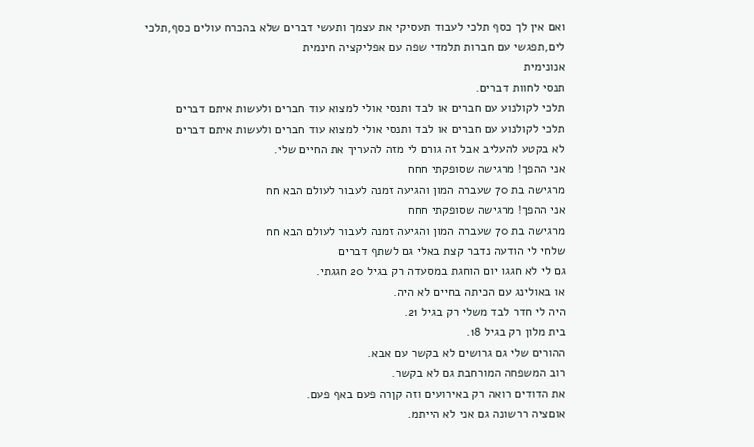ואם אין לך כסף תלכי לעבוד תעסיקי את עצמך ותעשי דברים שלא בהכרח עולים כסף,תלכי לים,תפגשי עם חברות תלמדי שפה עם אפליקציה חינמית
אנונימית
תנסי לחוות דברים.
תלכי לקולנוע עם חברים או לבד ותנסי אולי למצוא עוד חברים ולעשות איתם דברים
תלכי לקולנוע עם חברים או לבד ותנסי אולי למצוא עוד חברים ולעשות איתם דברים
לא בקטע להעליב אבל זה גורם לי מזה להעריך את החיים שלי.
אני ההפך! מרגישה שסופקתי חחח
מרגישה בת 70 שעברה המון והגיעה זמנה לעבור לעולם הבא חח
אני ההפך! מרגישה שסופקתי חחח
מרגישה בת 70 שעברה המון והגיעה זמנה לעבור לעולם הבא חח
שלחי לי הודעה נדבר קצת באלי גם לשתף דברים
גם לי לא חגגו יום הוחגת במסעדה רק בגיל 20 חגגתי.
או באולינג עם הכיתה בחיים לא היה.
היה לי חדר לבד משלי רק בגיל 21.
בית מלון רק בגיל 18.
ההורים שלי גם גרושים לא בקשר עם אבא.
רוב המשפחה המורחבת גם לא בקשר.
את הדודים רואה רק באירועים וזה קןרה פעם באף פעם.
אוםציה ררשונה גם אני לא הייתמ.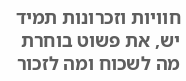חוויות וזכרונות תמיד יש, את פשוט בוחרת מה לשכוח ומה לזכור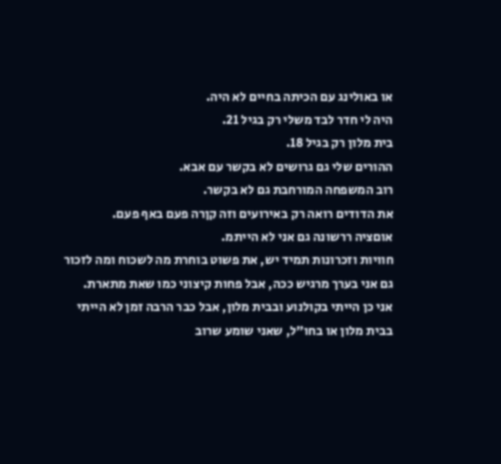או באולינג עם הכיתה בחיים לא היה.
היה לי חדר לבד משלי רק בגיל 21.
בית מלון רק בגיל 18.
ההורים שלי גם גרושים לא בקשר עם אבא.
רוב המשפחה המורחבת גם לא בקשר.
את הדודים רואה רק באירועים וזה קןרה פעם באף פעם.
אוםציה ררשונה גם אני לא הייתמ.
חוויות וזכרונות תמיד יש, את פשוט בוחרת מה לשכוח ומה לזכור
גם אני בערך מרגיש ככה, אבל פחות קיצוני כמו שאת מתארת.
אני כן הייתי בקולנוע ובבית מלון, אבל כבר הרבה זמן לא הייתי בבית מלון או בחו"ל, שאני שומע שרוב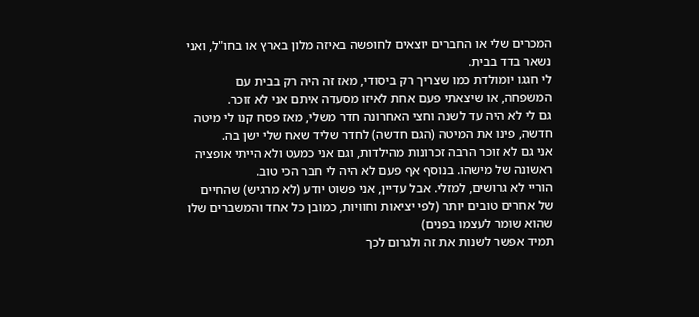המכרים שלי או החברים יוצאים לחופשה באיזה מלון בארץ או בחו"ל, ואני נשאר בדד בבית.
לי חגגו יומולדת כמו שצריך רק ביסודי, מאז זה היה רק בבית עם המשפחה, או שיצאתי פעם אחת לאיזו מסעדה איתם אני לא זוכר.
גם לי לא היה עד לשנה וחצי האחרונה חדר משלי, מאז פסח קנו לי מיטה חדשה, פינו את המיטה (הגם חדשה) לחדר שליד שאח שלי ישן בה.
אני גם לא זוכר הרבה זכרונות מהילדות, וגם אני כמעט ולא הייתי אופציה ראשונה של מישהו. בנוסף אף פעם לא היה לי חבר הכי טוב.
הוריי לא גרושים, למזלי. אבל עדיין, אני פשוט יודע (לא מרגיש) שהחיים של אחרים טובים יותר (לפי יציאות וחוויות, כמובן כל אחד והמשברים שלו שהוא שומר לעצמו בפנים)
תמיד אפשר לשנות את זה ולגרום לכך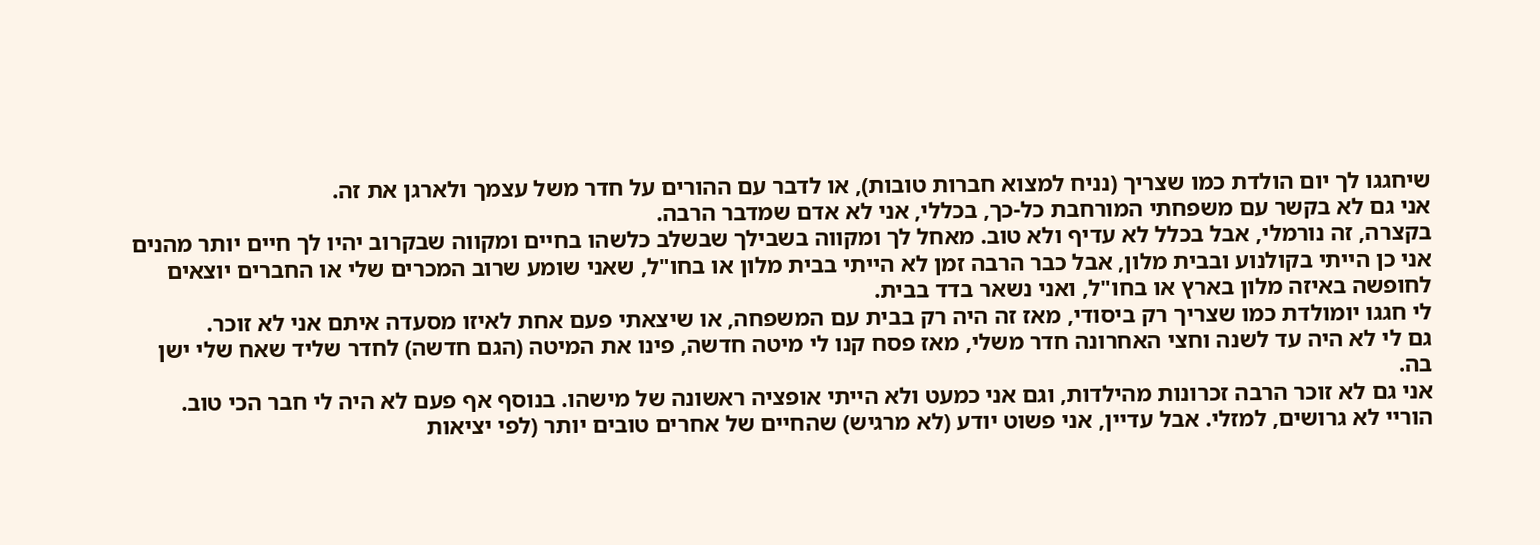שיחגגו לך יום הולדת כמו שצריך (נניח למצוא חברות טובות), או לדבר עם ההורים על חדר משל עצמך ולארגן את זה.
אני גם לא בקשר עם משפחתי המורחבת כל-כך, בכללי, אני לא אדם שמדבר הרבה.
בקצרה, זה נורמלי, אבל בכלל לא עדיף ולא טוב. מאחל לך ומקווה בשבילך שבשלב כלשהו בחיים ומקווה שבקרוב יהיו לך חיים יותר מהנים
אני כן הייתי בקולנוע ובבית מלון, אבל כבר הרבה זמן לא הייתי בבית מלון או בחו"ל, שאני שומע שרוב המכרים שלי או החברים יוצאים לחופשה באיזה מלון בארץ או בחו"ל, ואני נשאר בדד בבית.
לי חגגו יומולדת כמו שצריך רק ביסודי, מאז זה היה רק בבית עם המשפחה, או שיצאתי פעם אחת לאיזו מסעדה איתם אני לא זוכר.
גם לי לא היה עד לשנה וחצי האחרונה חדר משלי, מאז פסח קנו לי מיטה חדשה, פינו את המיטה (הגם חדשה) לחדר שליד שאח שלי ישן בה.
אני גם לא זוכר הרבה זכרונות מהילדות, וגם אני כמעט ולא הייתי אופציה ראשונה של מישהו. בנוסף אף פעם לא היה לי חבר הכי טוב.
הוריי לא גרושים, למזלי. אבל עדיין, אני פשוט יודע (לא מרגיש) שהחיים של אחרים טובים יותר (לפי יציאות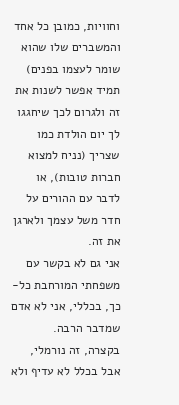וחוויות, כמובן כל אחד והמשברים שלו שהוא שומר לעצמו בפנים)
תמיד אפשר לשנות את זה ולגרום לכך שיחגגו לך יום הולדת כמו שצריך (נניח למצוא חברות טובות), או לדבר עם ההורים על חדר משל עצמך ולארגן את זה.
אני גם לא בקשר עם משפחתי המורחבת כל-כך, בכללי, אני לא אדם שמדבר הרבה.
בקצרה, זה נורמלי, אבל בכלל לא עדיף ולא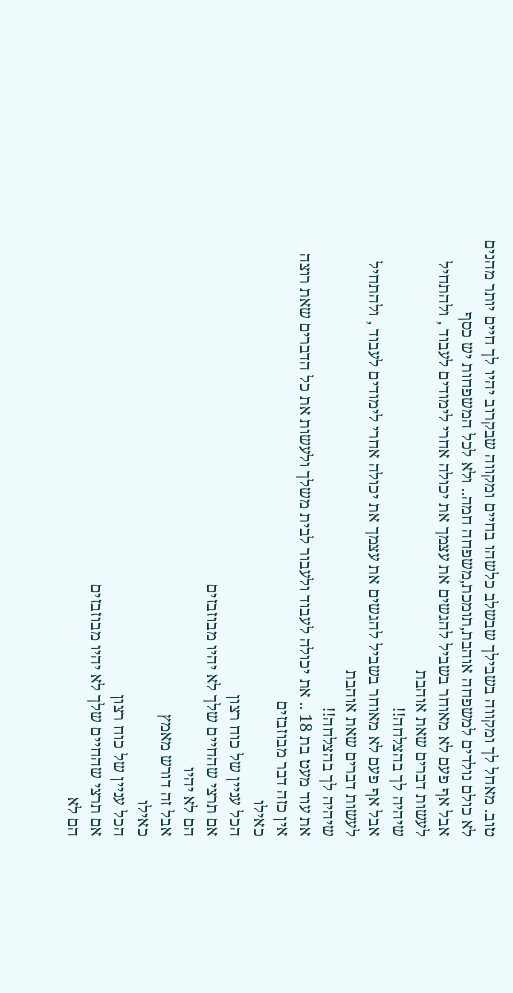טוב. מאחל לך ומקווה בשבילך שבשלב כלשהו בחיים ומקווה שבקרוב יהיו לך חיים יותר מהנים
לא כולם נולדים למשפחה אוהבת,תומכת,משפחה חמה.. ולא לכל המשפחות יש כסף
אבל אף פעם לא מאוחר בשביל להגשים את עצמך את יכולה אחרי לימודים לעבוד , ולהתחיל לעשות דברים שאת אוהבת
שיהיה לך בהצלחה!!
אבל אף פעם לא מאוחר בשביל להגשים את עצמך את יכולה אחרי לימודים לעבוד , ולהתחיל לעשות דברים שאת אוהבת
שיהיה לך בהצלחה!!
את עוד מעט בת 18 .. את יכולה לעבוד ולעבור לבית משלך ולעשות את כל הדברים שאת רוצה
אין כזה דבר מבוזבזים
כאילו
הכל עניין של כוח רצון
אם תרצי שהחיים שלך לא יהיו מבוזבזים
הם לא יהיו
אבל זה דורש מאמץ
כאילו
הכל עניין של כוח רצון
אם תרצי שהחיים שלך לא יהיו מבוזבזים
הם לא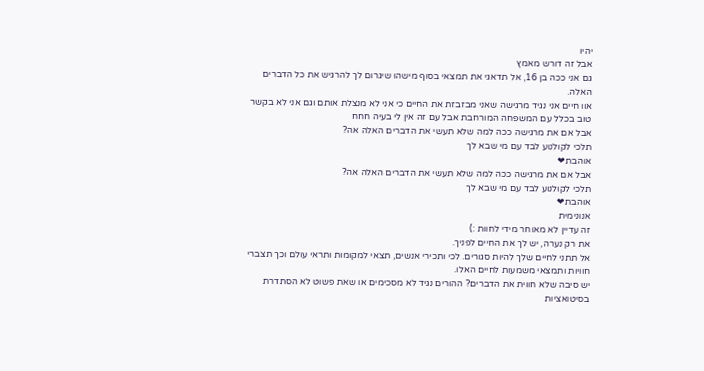יהיו
אבל זה דורש מאמץ
גם אני ככה בן 16, אל תדאגי את תמצאי בסוף מישהו שיגרום לך להרגיש את כל הדברים האלה.
אוו חיים אני נגיד מרגישה שאני מבזבזת את החיים כי אני לא מנצלת אותם וגם אני לא בקשר טוב בכלל עם המשפחה המורחבת אבל עם זה אין לי בעיה חחח
אבל אם את מרגישה ככה למה שלא תעשי את הדברים האלה אה?
תלכי לקולנוע לבד עם מי שבא לך
אוהבת❤
אבל אם את מרגישה ככה למה שלא תעשי את הדברים האלה אה?
תלכי לקולנוע לבד עם מי שבא לך
אוהבת❤
אנונימית
זה עדיין לא מאוחר מידי לחוות :)
את רק נערה, יש לך את החיים לפניך.
אל תתני לחיים שלך להיות סגורים. לכי ותכירי אנשים, תצאי למקומות ותראי עולם וכך תצברי חוויות ותמצאי משמעות לחיים האלו.
יש סיבה שלא חווית את הדברים? ההורים נגיד לא מסכימים או שאת פשוט לא הסתדרת בסיטואציות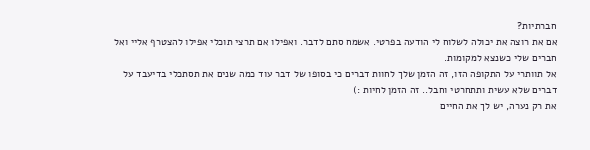חברתיות?
אם את רוצה את יכולה לשלוח לי הודעה בפרטי. אשמח סתם לדבר. ואפילו אם תרצי תוכלי אפילו להצטרף אליי ואל חברים שלי כשנצא למקומות.
אל תוותרי על התקופה הזו, זה הזמן שלך לחוות דברים כי בסופו של דבר עוד כמה שנים את תסתכלי בדיעבד על דברים שלא עשית ותתחרטי וחבל.. זה הזמן לחיות :)
את רק נערה, יש לך את החיים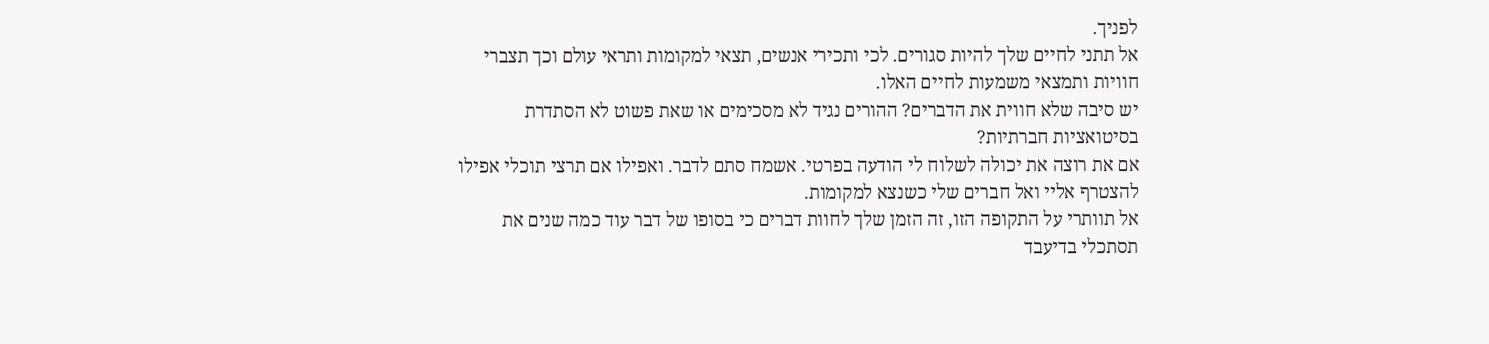לפניך.
אל תתני לחיים שלך להיות סגורים. לכי ותכירי אנשים, תצאי למקומות ותראי עולם וכך תצברי חוויות ותמצאי משמעות לחיים האלו.
יש סיבה שלא חווית את הדברים? ההורים נגיד לא מסכימים או שאת פשוט לא הסתדרת בסיטואציות חברתיות?
אם את רוצה את יכולה לשלוח לי הודעה בפרטי. אשמח סתם לדבר. ואפילו אם תרצי תוכלי אפילו להצטרף אליי ואל חברים שלי כשנצא למקומות.
אל תוותרי על התקופה הזו, זה הזמן שלך לחוות דברים כי בסופו של דבר עוד כמה שנים את תסתכלי בדיעבד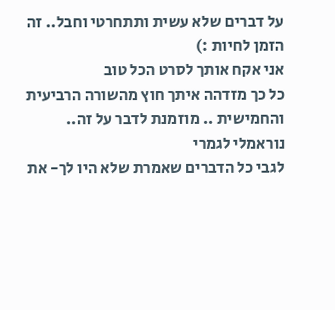על דברים שלא עשית ותתחרטי וחבל.. זה הזמן לחיות :)
אני אקח אותך לסרט הכל טוב
כל כך מזדהה איתך חוץ מהשורה הרביעית והחמישית .. מוזמנת לדבר על זה..
נוראמלי לגמרי
לגבי כל הדברים שאמרת שלא היו לך- את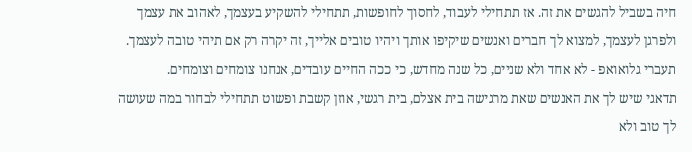חיה בשביל להגשים את זה. אז תתחילי לעבוד, לחסוך לחופשות, תתחילי להשקיע בעצמך, לאהוב את עצמך ולפרגן לעצמך, למצוא לך חברים ואנשים שיקיפו אותך ויהיו טובים אלייך, זה יקרה רק אם תיהי טובה לעצמך.
תעברי גלואואפ - לא אחד ולא שניים, כל שנה מחדש, כי ככה החיים עובדים, אנחנו צומחים וצומחים.
תדאגי שיש לך את האנשים שאת מרגישה בית אצלם, בית רגשי, אוזן קשבת ופשוט תתחילי לבחור במה שעושה לך טוב ולא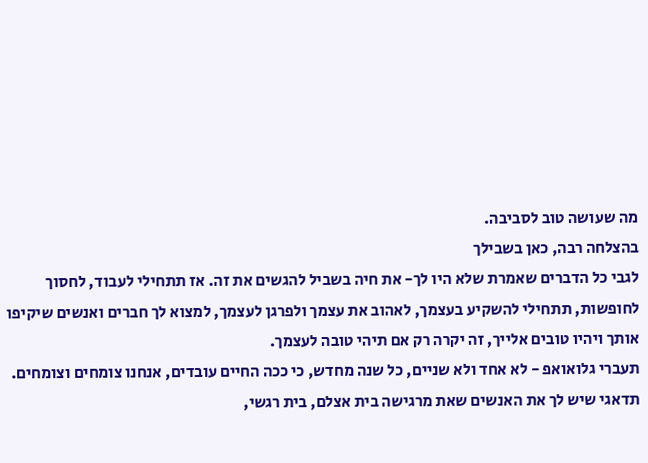מה שעושה טוב לסביבה.
בהצלחה רבה, כאן בשבילך
לגבי כל הדברים שאמרת שלא היו לך- את חיה בשביל להגשים את זה. אז תתחילי לעבוד, לחסוך לחופשות, תתחילי להשקיע בעצמך, לאהוב את עצמך ולפרגן לעצמך, למצוא לך חברים ואנשים שיקיפו אותך ויהיו טובים אלייך, זה יקרה רק אם תיהי טובה לעצמך.
תעברי גלואואפ - לא אחד ולא שניים, כל שנה מחדש, כי ככה החיים עובדים, אנחנו צומחים וצומחים.
תדאגי שיש לך את האנשים שאת מרגישה בית אצלם, בית רגשי,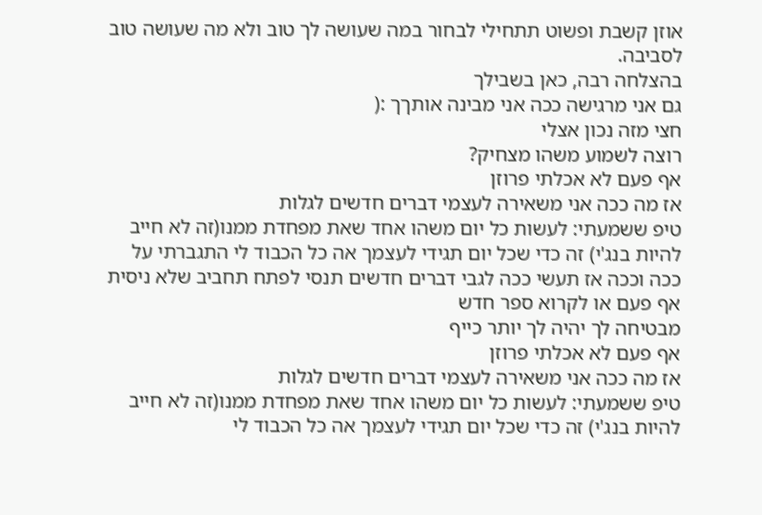אוזן קשבת ופשוט תתחילי לבחור במה שעושה לך טוב ולא מה שעושה טוב לסביבה.
בהצלחה רבה, כאן בשבילך
גם אני מרגישה ככה אני מבינה אותךך :(
חצי מזה נכון אצלי
רוצה לשמוע משהו מצחיק?
אף פעם לא אכלתי פרוזן
אז מה ככה אני משאירה לעצמי דברים חדשים לגלות
טיפ ששמעתי: לעשות כל יום משהו אחד שאת מפחדת ממנו(זה לא חייב להיות בנג'י) זה כדי שכל יום תגידי לעצמך אה כל הכבוד לי התגברתי על ככה וככה אז תעשי ככה לגבי דברים חדשים תנסי לפתח תחביב שלא ניסית אף פעם או לקרוא ספר חדש
מבטיחה לך יהיה לך יותר כייף
אף פעם לא אכלתי פרוזן
אז מה ככה אני משאירה לעצמי דברים חדשים לגלות
טיפ ששמעתי: לעשות כל יום משהו אחד שאת מפחדת ממנו(זה לא חייב להיות בנג'י) זה כדי שכל יום תגידי לעצמך אה כל הכבוד לי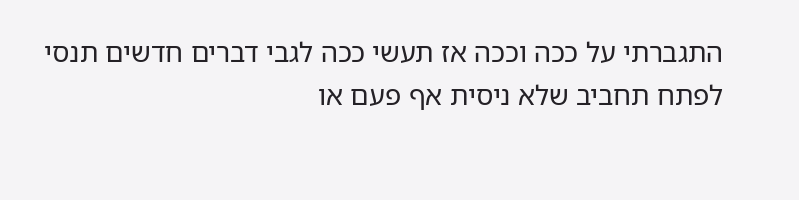התגברתי על ככה וככה אז תעשי ככה לגבי דברים חדשים תנסי לפתח תחביב שלא ניסית אף פעם או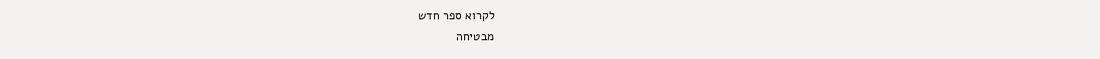לקרוא ספר חדש
מבטיחה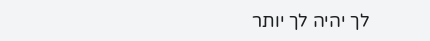לך יהיה לך יותר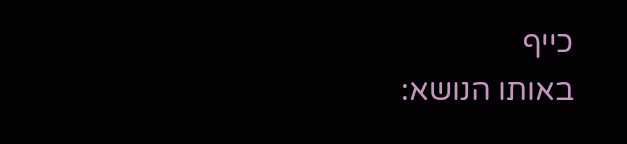כייף
באותו הנושא: